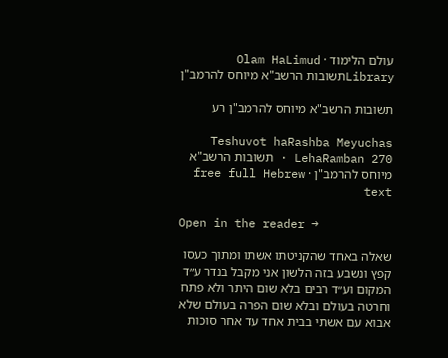עולם הלימוד · Olam HaLimud
Libraryתשובות הרשב"א מיוחס להרמב"ן

תשובות הרשב"א מיוחס להרמב"ן רע

Teshuvot haRashba Meyuchas LehaRamban 270 · תשובות הרשב"א מיוחס להרמב"ן · free full Hebrew text

Open in the reader →

שאלה באחד שהקניטתו אשתו ומתוך כעסו קפץ ונשבע בזה הלשון אני מקבל בנדר ע״ד המקום וע״ד רבים בלא שום היתר ולא פתח וחרטה בעולם ובלא שום הפרה בעולם שלא אבוא עם אשתי בבית אחד עד אחר סוכות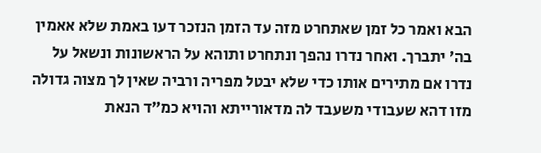הבא ואמר כל זמן שאתחרט מזה עד הזמן הנזכר דעו באמת שלא אאמין בה׳ יתברך. ואחר נדרו נהפך ונתחרט ותוהא על הראשונות ונשאל על נדרו אם מתירים אותו כדי שלא יבטל מפריה ורביה שאין לך מצוה גדולה מזו דהא שעבודי משעבד לה מדאורייתא והויא כמ״ד הנאת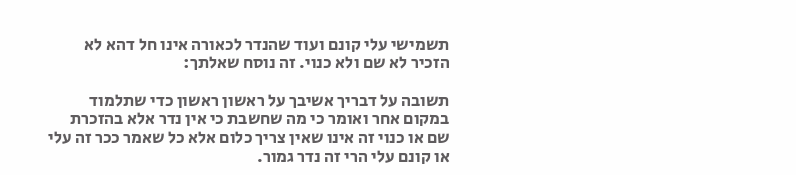תשמישי עלי קונם ועוד שהנדר לכאורה אינו חל דהא לא הזכיר לא שם ולא כנוי. זה נוסח שאלתך:

תשובה על דבריך אשיבך על ראשון ראשון כדי שתלמוד במקום אחר ואומר כי מה שחשבת כי אין נדר אלא בהזכרת שם או כנוי זה אינו שאין צריך כלום אלא כל שאמר ככר זה עלי או קונם עלי הרי זה נדר גמור.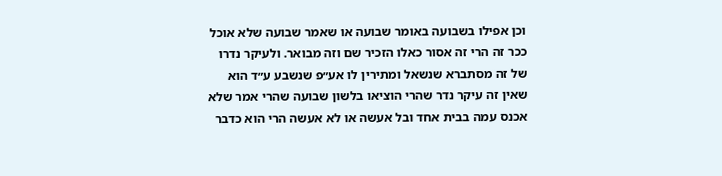וכן אפילו בשבועה באומר שבועה או שאמר שבועה שלא אוכל ככר זה הרי זה אסור כאלו הזכיר שם וזה מבואר. ולעיקר נדרו של זה מסתברא שנשאל ומתירין לו אע״פ שנשבע ע״ד הוא שאין זה עיקר נדר שהרי הוציאו בלשון שבועה שהרי אמר שלא אכנס עמה בבית אחד ובל אעשה או לא אעשה הרי הוא כדבר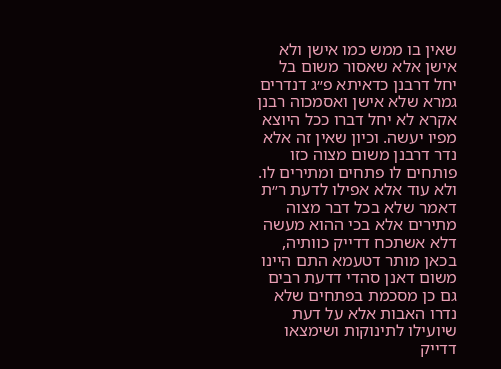שאין בו ממש כמו אישן ולא אישן אלא שאסור משום בל יחל דרבנן כדאיתא פ״ג דנדרים גמרא שלא אישן ואסמכוה רבנן אקרא לא יחל דברו ככל היוצא מפיו יעשה. וכיון שאין זה אלא נדר דרבנן משום מצוה כזו פותחים לו פתחים ומתירים לו. ולא עוד אלא אפילו לדעת ר״ת דאמר שלא בכל דבר מצוה מתירים אלא בכי ההוא מעשה דלא אשתכח דדייק כוותיה, בכאן מותר דטעמא התם היינו משום דאנן סהדי דדעת רבים גם כן מסכמת בפתחים שלא נדרו האבות אלא על דעת שיועילו לתינוקות ושימצאו דדייק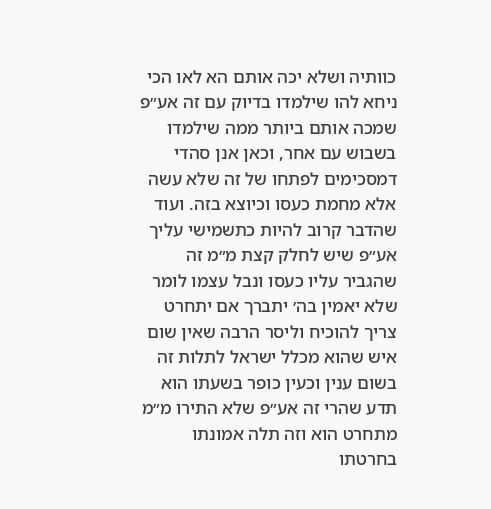כוותיה ושלא יכה אותם הא לאו הכי ניחא להו שילמדו בדיוק עם זה אע״פ שמכה אותם ביותר ממה שילמדו בשבוש עם אחר, וכאן אנן סהדי דמסכימים לפתחו של זה שלא עשה אלא מחמת כעסו וכיוצא בזה. ועוד שהדבר קרוב להיות כתשמישי עליך אע״פ שיש לחלק קצת מ״מ זה שהגביר עליו כעסו ונבל עצמו לומר שלא יאמין בה׳ יתברך אם יתחרט צריך להוכיח וליסר הרבה שאין שום איש שהוא מכלל ישראל לתלות זה בשום ענין וכעין כופר בשעתו הוא תדע שהרי זה אע״פ שלא התירו מ״מ מתחרט הוא וזה תלה אמונתו בחרטתו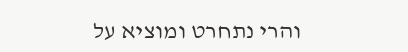והרי נתחרט ומוציא על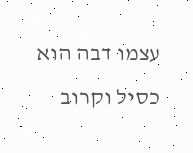עצמו דבה הוא כסיל וקרוב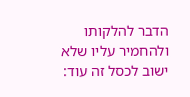הדבר להלקותו ולהחמיר עליו שלא ישוב לכסל זה עוד: